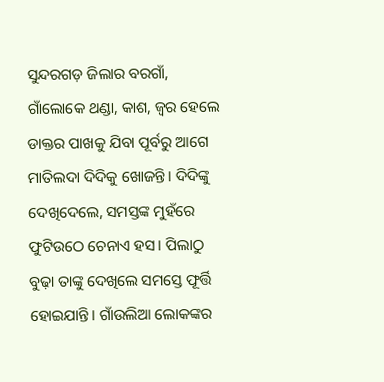ସୁନ୍ଦରଗଡ଼ ଜିଲାର ବରଗାଁ, ଗାଁଲୋକେ ଥଣ୍ଡା, କାଶ, ଜ୍ବର ହେଲେ ଡାକ୍ତର ପାଖକୁ ଯିବା ପୂର୍ବରୁ ଆଗେ ମାତିଲଦା ଦିଦିକୁ ଖୋଜନ୍ତି। ଦିଦିଙ୍କୁ ଦେଖିଦେଲେ, ସମସ୍ତଙ୍କ ମୁହଁରେ ଫୁଟିଉଠେ ଚେନାଏ ହସ। ପିଲାଠୁ ବୁଢ଼ା ତାଙ୍କୁ ଦେଖିଲେ ସମସ୍ତେ ଫୂର୍ତ୍ତି ହୋଇଯାନ୍ତି। ଗାଁଉଲିଆ ଲୋକଙ୍କର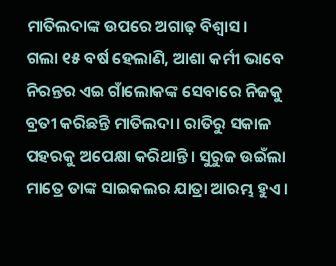ମାତିଲଦାଙ୍କ ଉପରେ ଅଗାଢ଼ ବିଶ୍ବାସ।
ଗଲା ୧୫ ବର୍ଷ ହେଲାଣି, ଆଶା କର୍ମୀ ଭାବେ ନିରନ୍ତର ଏଇ ଗାଁଲୋକଙ୍କ ସେବାରେ ନିଜକୁ ବ୍ରତୀ କରିଛନ୍ତି ମାତିଲଦା। ରାତିରୁ ସକାଳ ପହରକୁ ଅପେକ୍ଷା କରିଥାନ୍ତି। ସୁରୁଜ ଉଇଁଲା ମାତ୍ରେ ତାଙ୍କ ସାଇକଲର ଯାତ୍ରା ଆରମ୍ଭ ହୁଏ।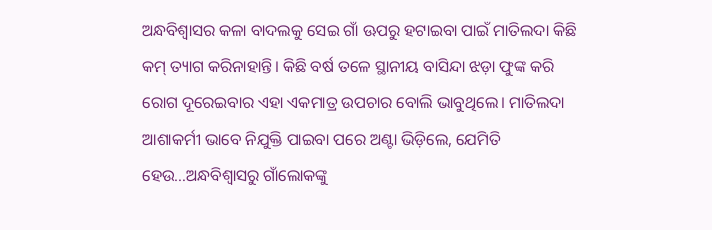ଅନ୍ଧବିଶ୍ବାସର କଳା ବାଦଲକୁ ସେଇ ଗାଁ ଊପରୁ ହଟାଇବା ପାଇଁ ମାତିଲଦା କିଛି କମ୍ ତ୍ୟାଗ କରିନାହାନ୍ତି। କିଛି ବର୍ଷ ତଳେ ସ୍ଥାନୀୟ ବାସିନ୍ଦା ଝଡ଼ା ଫୁଙ୍କ କରି ରୋଗ ଦୂରେଇବାର ଏହା ଏକମାତ୍ର ଉପଚାର ବୋଲି ଭାବୁଥିଲେ। ମାତିଲଦା ଆଶାକର୍ମୀ ଭାବେ ନିଯୁକ୍ତି ପାଇବା ପରେ ଅଣ୍ଟା ଭିଡ଼ିଲେ, ଯେମିତି ହେଉ…ଅନ୍ଧବିଶ୍ବାସରୁ ଗାଁଲୋକଙ୍କୁ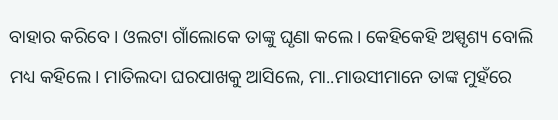ବାହାର କରିବେ। ଓଲଟା ଗାଁଲୋକେ ତାଙ୍କୁ ଘୃଣା କଲେ। କେହିକେହି ଅସ୍ପୃଶ୍ୟ ବୋଲି ମଧ୍ୟ କହିଲେ। ମାତିଲଦା ଘରପାଖକୁ ଆସିଲେ, ମା..ମାଉସୀମାନେ ତାଙ୍କ ମୁହଁରେ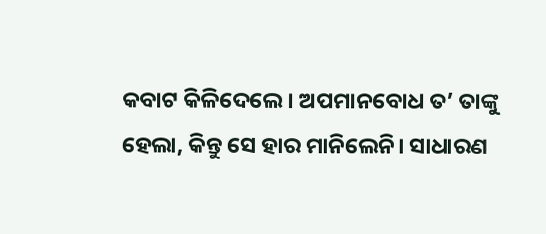କବାଟ କିଳିଦେଲେ। ଅପମାନବୋଧ ତ’ ତାଙ୍କୁ ହେଲା, କିନ୍ତୁ ସେ ହାର ମାନିଲେନି। ସାଧାରଣ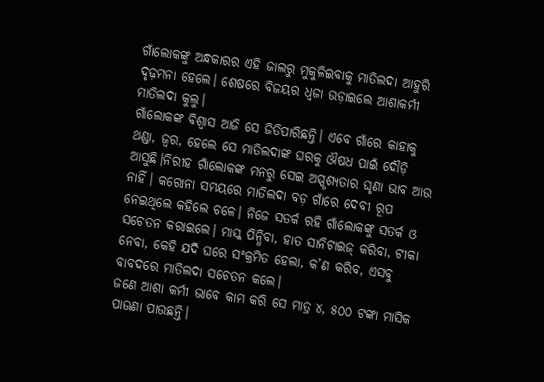ଗାଁଲୋକଙ୍କୁ ଅନ୍ଧକାରର ଏହି ଜାଲରୁ ମୁକୁଳିଇବାକୁ ମାତିଲଦା ଆହୁରି ଦୃଢ଼ମନା ହେଲେ। ଶେଷରେ ବିଜୟର ଧ୍ବଜା ଉଡ଼ାଇଲେ ଆଶାକର୍ମୀ ମାତିଲଦା କୁଲୁ।
ଗାଁଲୋକଙ୍କ ବିଶ୍ବାସ ଆଜି ସେ ଜିତିପାରିଛନ୍ତି। ଏବେ ଗାଁରେ କାହାକୁ ଥଣ୍ଡା, ଜ୍ବର, ହେଲେ ସେ ମାତିଲଦାଙ୍କ ଘରକୁ ଔଷଧ ପାଇଁ ଦୌଡ଼ି ଆସୁଛି।ନିରୀହ ଗାଁଲୋକଙ୍କ ମନରୁ ସେଇ ଅସ୍ପୃଶ୍ୟତାର ଘୃଣା ଭାବ ଆଉ ନାହିଁ। କରୋନା ସମୟରେ ମାତିଲଦା ବଡ଼ ଗାଁରେ ଦେବୀ ରୂପ ନେଇଥିଲେ କହିଲେ ଚଳେ। ନିଜେ ସତର୍କ ରହି ଗାଁଲୋକଙ୍କୁ ସତର୍କ ଓ ସଚେତନ କରାଇଲେ। ମାସ୍କ ପିନ୍ଧିବା, ହାତ ସାନିଟାଇଜ୍ କରିବା, ଟୀକା ନେବା, କେହି ଯଦି ଘରେ ସଂକ୍ରମିତ ହେଲା, କ’ଣ କରିବ, ଏସବୁ ବାବଦରେ ମାତିଲଦା ସଚେତନ କଲେ।
ଜଣେ ଆଶା କର୍ମୀ ଭାବେ କାମ କରି ସେ ମାତ୍ର ୪, ୫୦୦ ଟଙ୍କା ମାସିକ ପାଊଣା ପାଉଛନ୍ତି।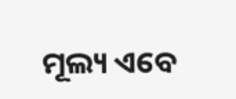ମୂଲ୍ୟ ଏବେ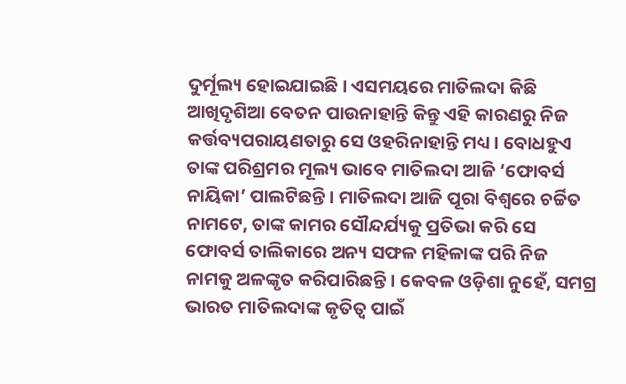ଦୁର୍ମୂଲ୍ୟ ହୋଇଯାଇଛି। ଏସମୟରେ ମାତିଲଦା କିଛି ଆଖିଦୃଶିଆ ବେତନ ପାଉନାହାନ୍ତି କିନ୍ତୁ ଏହି କାରଣରୁ ନିଜ କର୍ତ୍ତବ୍ୟପରାୟଣତାରୁ ସେ ଓହରିନାହାନ୍ତି ମଧ୍ୟ। ବୋଧହୁଏ ତାଙ୍କ ପରିଶ୍ରମର ମୂଲ୍ୟ ଭାବେ ମାତିଲଦା ଆଜି ‘ଫୋବର୍ସ ନାୟିକା’ ପାଲଟିଛନ୍ତି। ମାତିଲଦା ଆଜି ପୂରା ବିଶ୍ବରେ ଚର୍ଚ୍ଚିତ ନାମଟେ, ତାଙ୍କ କାମର ସୌନ୍ଦର୍ଯ୍ୟକୁ ପ୍ରତିଭା କରି ସେ ଫୋବର୍ସ ତାଲିକାରେ ଅନ୍ୟ ସଫଳ ମହିଳାଙ୍କ ପରି ନିଜ ନାମକୁ ଅଳଙ୍କୃତ କରିପାରିଛନ୍ତି। କେବଳ ଓଡ଼ିଶା ନୁହେଁ, ସମଗ୍ର ଭାରତ ମାତିଲଦାଙ୍କ କୃତିତ୍ବ ପାଇଁ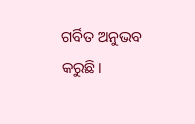ଗର୍ବିତ ଅନୁଭବ କରୁଛି।